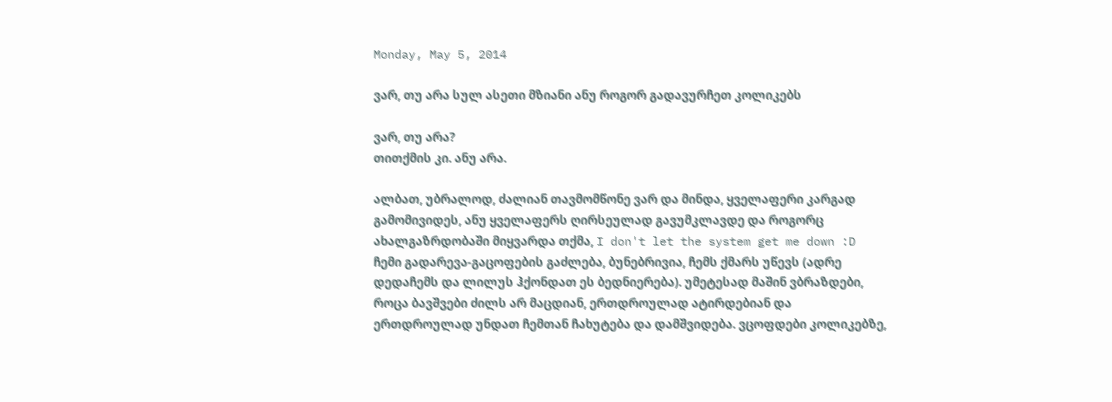Monday, May 5, 2014

ვარ, თუ არა სულ ასეთი მზიანი ანუ როგორ გადავურჩეთ კოლიკებს

ვარ, თუ არა?
თითქმის კი. ანუ არა.

ალბათ, უბრალოდ, ძალიან თავმომწონე ვარ და მინდა, ყველაფერი კარგად გამომივიდეს, ანუ ყველაფერს ღირსეულად გავუმკლავდე და როგორც ახალგაზრდობაში მიყვარდა თქმა, I don't let the system get me down :D
ჩემი გადარევა-გაცოფების გაძლება, ბუნებრივია, ჩემს ქმარს უწევს (ადრე დედაჩემს და ლილუს ჰქონდათ ეს ბედნიერება). უმეტესად მაშინ ვბრაზდები, როცა ბავშვები ძილს არ მაცდიან, ერთდროულად ატირდებიან და ერთდროულად უნდათ ჩემთან ჩახუტება და დამშვიდება. ვცოფდები კოლიკებზე,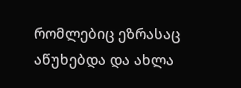რომლებიც ეზრასაც აწუხებდა და ახლა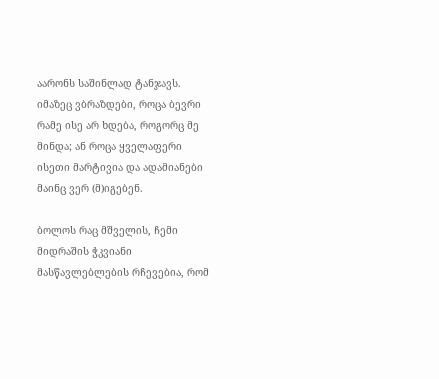აარონს საშინლად ტანჯავს.
იმაზეც ვბრაზდები, როცა ბევრი რამე ისე არ ხდება, როგორც მე მინდა; ან როცა ყველაფერი ისეთი მარტივია და ადამიანები მაინც ვერ (მ)იგებენ.

ბოლოს რაც მშველის, ჩემი მიდრაშის ჭკვიანი მასწავლებლების რჩევებია, რომ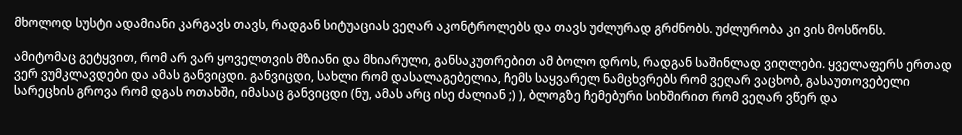მხოლოდ სუსტი ადამიანი კარგავს თავს, რადგან სიტუაციას ვეღარ აკონტროლებს და თავს უძლურად გრძნობს. უძლურობა კი ვის მოსწონს.

ამიტომაც გეტყვით, რომ არ ვარ ყოველთვის მზიანი და მხიარული, განსაკუთრებით ამ ბოლო დროს, რადგან საშინლად ვიღლები. ყველაფერს ერთად ვერ ვუმკლავდები და ამას განვიცდი. განვიცდი, სახლი რომ დასალაგებელია, ჩემს საყვარელ ნამცხვრებს რომ ვეღარ ვაცხობ, გასაუთოვებელი სარეცხის გროვა რომ დგას ოთახში, იმასაც განვიცდი (ნუ, ამას არც ისე ძალიან ;) ), ბლოგზე ჩემებური სიხშირით რომ ვეღარ ვწერ და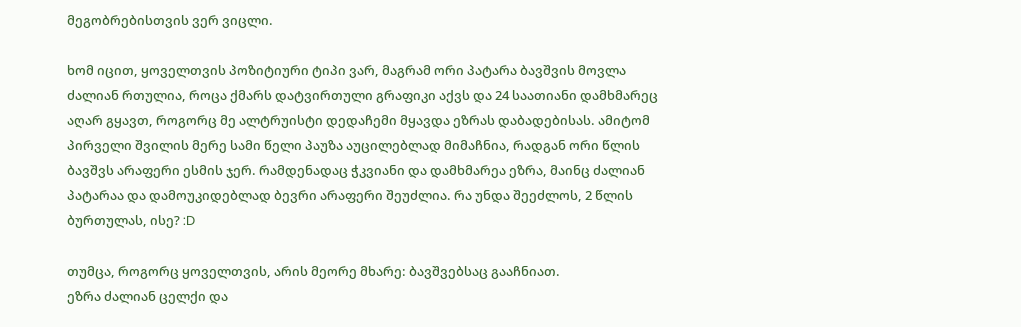მეგობრებისთვის ვერ ვიცლი.

ხომ იცით, ყოველთვის პოზიტიური ტიპი ვარ, მაგრამ ორი პატარა ბავშვის მოვლა ძალიან რთულია, როცა ქმარს დატვირთული გრაფიკი აქვს და 24 საათიანი დამხმარეც აღარ გყავთ, როგორც მე ალტრუისტი დედაჩემი მყავდა ეზრას დაბადებისას. ამიტომ პირველი შვილის მერე სამი წელი პაუზა აუცილებლად მიმაჩნია, რადგან ორი წლის ბავშვს არაფერი ესმის ჯერ. რამდენადაც ჭკვიანი და დამხმარეა ეზრა, მაინც ძალიან პატარაა და დამოუკიდებლად ბევრი არაფერი შეუძლია. რა უნდა შეეძლოს, 2 წლის ბურთულას, ისე? :D

თუმცა, როგორც ყოველთვის, არის მეორე მხარე: ბავშვებსაც გააჩნიათ.
ეზრა ძალიან ცელქი და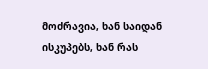მოძრავია, ხან საიდან ისკუპებს, ხან რას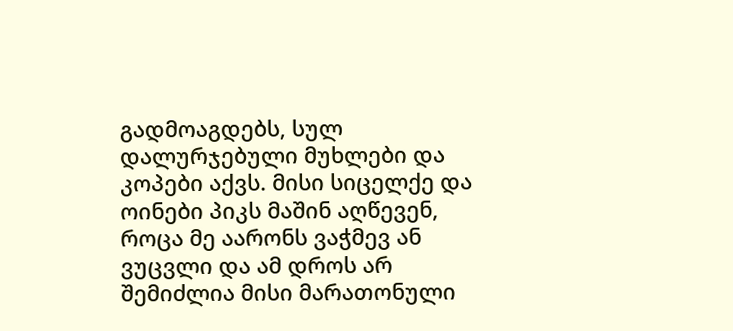გადმოაგდებს, სულ დალურჯებული მუხლები და კოპები აქვს. მისი სიცელქე და ოინები პიკს მაშინ აღწევენ, როცა მე აარონს ვაჭმევ ან ვუცვლი და ამ დროს არ შემიძლია მისი მარათონული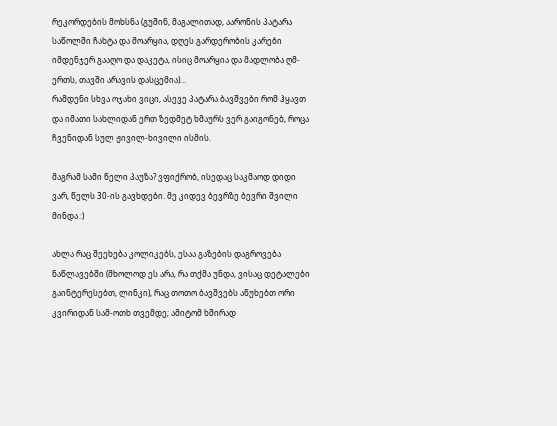რეკორდების მოხსნა (გუშინ, მაგალითად, აარონის პატარა საწოლში ჩახტა და მოარყია, დღეს გარდერობის კარები იმდენჯერ გააღო და დაკეტა, ისიც მოარყია და მადლობა ღმ-ერთს, თავში არავის დასცემია)...
რამდენი სხვა ოჯახი ვიცი, ასევე პატარა ბავშვები რომ ჰყავთ და იმათი სახლიდან ერთ ზედმეტ ხმაურს ვერ გაიგონებ, როცა ჩვენიდან სულ ჟივილ-ხივილი ისმის.

მაგრამ სამი წელი პაუზა? ვფიქრობ, ისედაც საკმაოდ დიდი ვარ, წელს 30-ის გავხდები. მე კიდევ ბევრზე ბევრი შვილი მინდა :)

ახლა რაც შეეხება კოლიკებს, ესაა გაზების დაგროვება ნაწლავებში (მხოლოდ ეს არა, რა თქმა უნდა, ვისაც დეტალები გაინტერესებთ, ლინკი), რაც თოთო ბავშვებს აწუხებთ ორი კვირიდან სამ-ოთხ თვემდე; ამიტომ ხშირად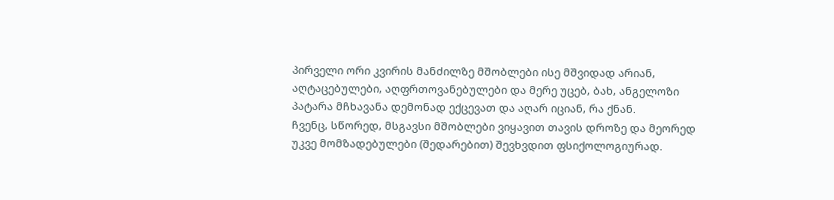პირველი ორი კვირის მანძილზე მშობლები ისე მშვიდად არიან, აღტაცებულები, აღფრთოვანებულები და მერე უცებ, ბახ, ანგელოზი პატარა მჩხავანა დემონად ექცევათ და აღარ იციან, რა ქნან.
ჩვენც, სწორედ, მსგავსი მშობლები ვიყავით თავის დროზე და მეორედ უკვე მომზადებულები (შედარებით) შევხვდით ფსიქოლოგიურად.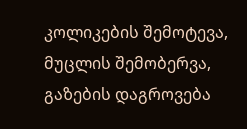კოლიკების შემოტევა, მუცლის შემობერვა, გაზების დაგროვება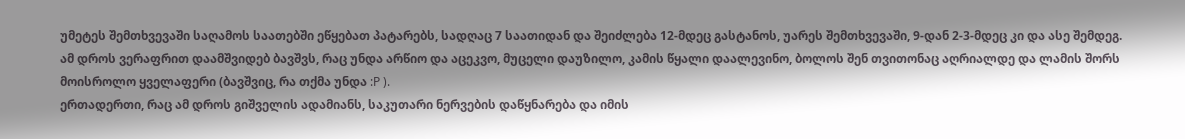უმეტეს შემთხვევაში საღამოს საათებში ეწყებათ პატარებს, სადღაც 7 საათიდან და შეიძლება 12-მდეც გასტანოს, უარეს შემთხვევაში, 9-დან 2-3-მდეც კი და ასე შემდეგ.
ამ დროს ვერაფრით დაამშვიდებ ბავშვს, რაც უნდა არწიო და აცეკვო, მუცელი დაუზილო, კამის წყალი დაალევინო, ბოლოს შენ თვითონაც აღრიალდე და ლამის შორს მოისროლო ყველაფერი (ბავშვიც, რა თქმა უნდა :P ).
ერთადერთი, რაც ამ დროს გიშველის ადამიანს, საკუთარი ნერვების დაწყნარება და იმის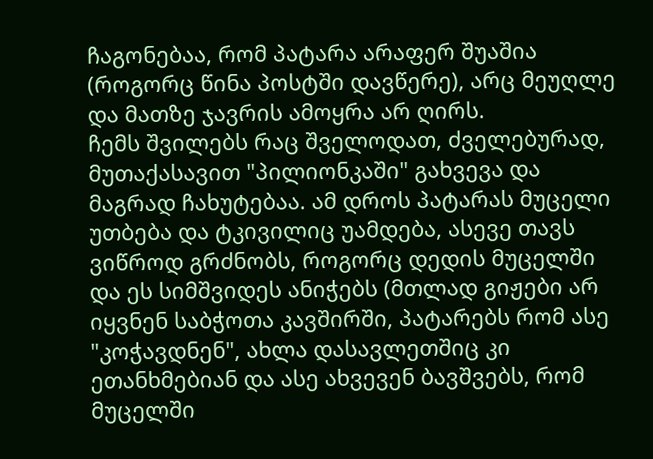ჩაგონებაა, რომ პატარა არაფერ შუაშია (როგორც წინა პოსტში დავწერე), არც მეუღლე და მათზე ჯავრის ამოყრა არ ღირს.
ჩემს შვილებს რაც შველოდათ, ძველებურად, მუთაქასავით "პილიონკაში" გახვევა და მაგრად ჩახუტებაა. ამ დროს პატარას მუცელი უთბება და ტკივილიც უამდება, ასევე თავს ვიწროდ გრძნობს, როგორც დედის მუცელში და ეს სიმშვიდეს ანიჭებს (მთლად გიჟები არ იყვნენ საბჭოთა კავშირში, პატარებს რომ ასე "კოჭავდნენ", ახლა დასავლეთშიც კი ეთანხმებიან და ასე ახვევენ ბავშვებს, რომ მუცელში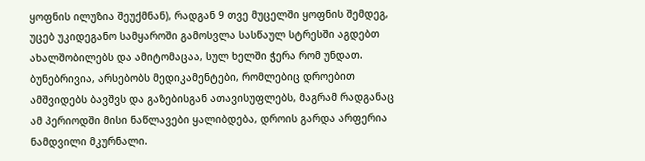ყოფნის ილუზია შეუქმნან), რადგან 9 თვე მუცელში ყოფნის შემდეგ, უცებ უკიდეგანო სამყაროში გამოსვლა სასწაულ სტრესში აგდებთ ახალშობილებს და ამიტომაცაა, სულ ხელში ჭერა რომ უნდათ.
ბუნებრივია, არსებობს მედიკამენტები, რომლებიც დროებით ამშვიდებს ბავშვს და გაზებისგან ათავისუფლებს, მაგრამ რადგანაც ამ პერიოდში მისი ნაწლავები ყალიბდება, დროის გარდა არფერია ნამდვილი მკურნალი.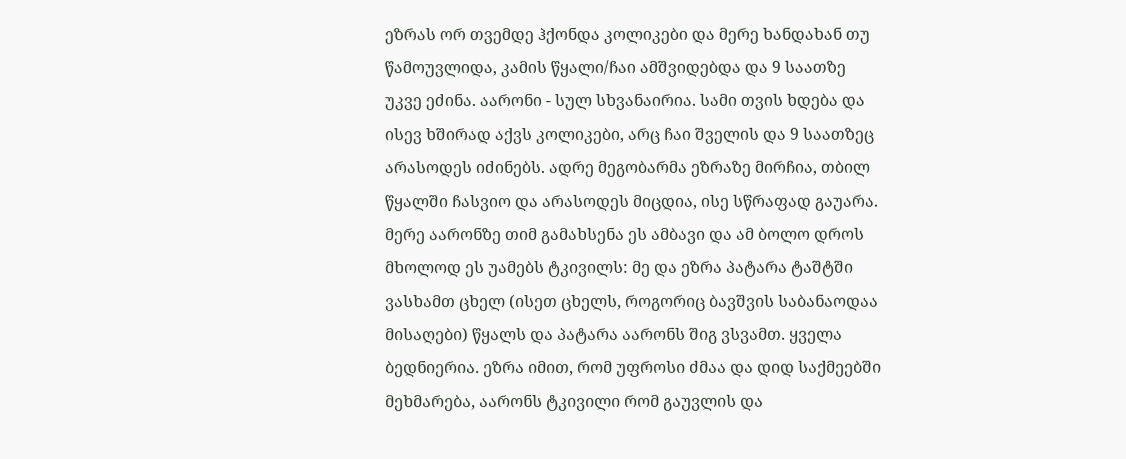ეზრას ორ თვემდე ჰქონდა კოლიკები და მერე ხანდახან თუ წამოუვლიდა, კამის წყალი/ჩაი ამშვიდებდა და 9 საათზე უკვე ეძინა. აარონი - სულ სხვანაირია. სამი თვის ხდება და ისევ ხშირად აქვს კოლიკები, არც ჩაი შველის და 9 საათზეც არასოდეს იძინებს. ადრე მეგობარმა ეზრაზე მირჩია, თბილ წყალში ჩასვიო და არასოდეს მიცდია, ისე სწრაფად გაუარა. მერე აარონზე თიმ გამახსენა ეს ამბავი და ამ ბოლო დროს მხოლოდ ეს უამებს ტკივილს: მე და ეზრა პატარა ტაშტში ვასხამთ ცხელ (ისეთ ცხელს, როგორიც ბავშვის საბანაოდაა მისაღები) წყალს და პატარა აარონს შიგ ვსვამთ. ყველა ბედნიერია. ეზრა იმით, რომ უფროსი ძმაა და დიდ საქმეებში მეხმარება, აარონს ტკივილი რომ გაუვლის და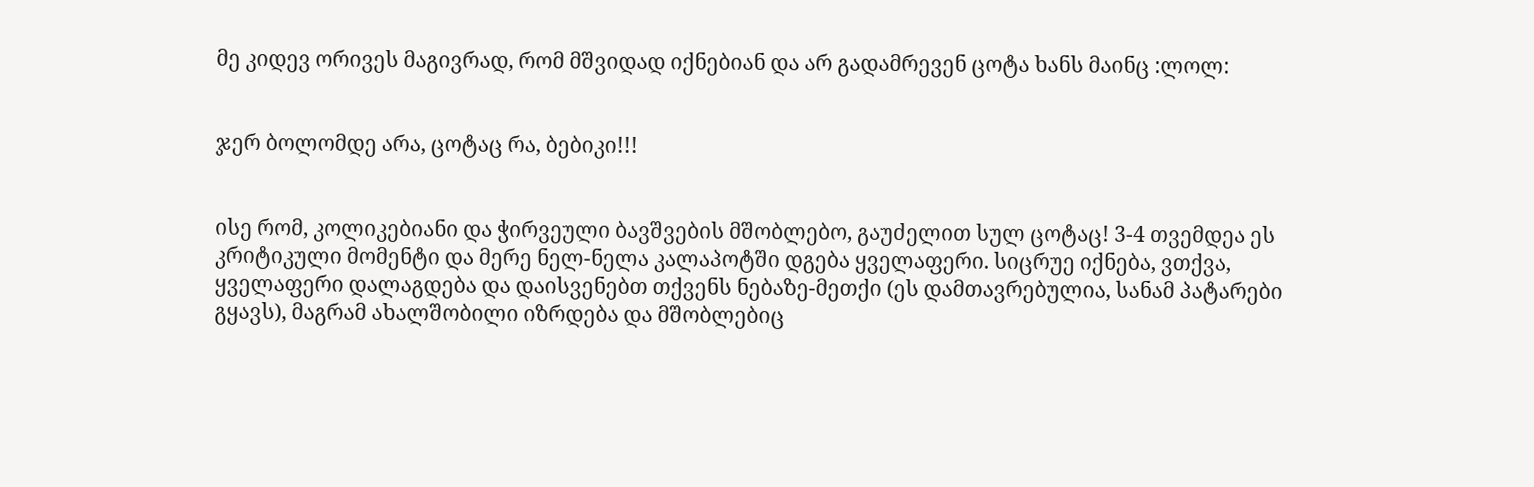მე კიდევ ორივეს მაგივრად, რომ მშვიდად იქნებიან და არ გადამრევენ ცოტა ხანს მაინც :ლოლ:


ჯერ ბოლომდე არა, ცოტაც რა, ბებიკი!!!


ისე რომ, კოლიკებიანი და ჭირვეული ბავშვების მშობლებო, გაუძელით სულ ცოტაც! 3-4 თვემდეა ეს კრიტიკული მომენტი და მერე ნელ-ნელა კალაპოტში დგება ყველაფერი. სიცრუე იქნება, ვთქვა, ყველაფერი დალაგდება და დაისვენებთ თქვენს ნებაზე-მეთქი (ეს დამთავრებულია, სანამ პატარები გყავს), მაგრამ ახალშობილი იზრდება და მშობლებიც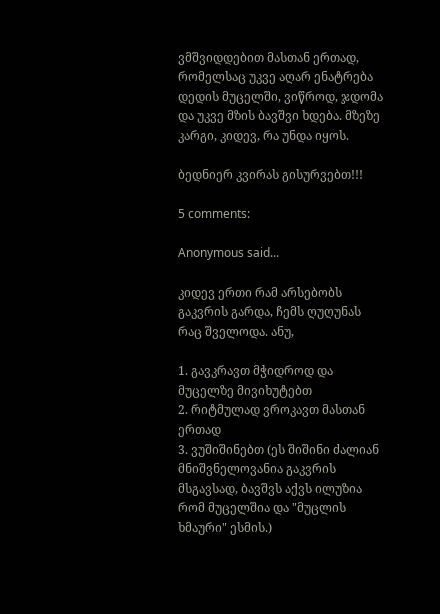ვმშვიდდებით მასთან ერთად, რომელსაც უკვე აღარ ენატრება დედის მუცელში, ვიწროდ, ჯდომა და უკვე მზის ბავშვი ხდება. მზეზე კარგი, კიდევ, რა უნდა იყოს.

ბედნიერ კვირას გისურვებთ!!!

5 comments:

Anonymous said...

კიდევ ერთი რამ არსებობს გაკვრის გარდა, ჩემს ღუღუნას რაც შველოდა. ანუ,

1. გავკრავთ მჭიდროდ და მუცელზე მივიხუტებთ
2. რიტმულად ვროკავთ მასთან ერთად
3. ვუშიშინებთ (ეს შიშინი ძალიან მნიშვნელოვანია გაკვრის მსგავსად, ბავშვს აქვს ილუზია რომ მუცელშია და "მუცლის ხმაური" ესმის.)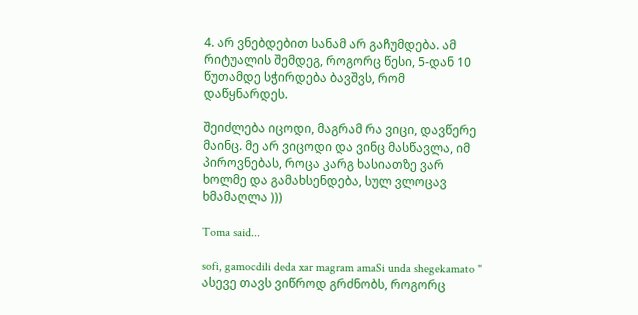4. არ ვნებდებით სანამ არ გაჩუმდება. ამ რიტუალის შემდეგ, როგორც წესი, 5-დან 10 წუთამდე სჭირდება ბავშვს, რომ დაწყნარდეს.

შეიძლება იცოდი, მაგრამ რა ვიცი, დავწერე მაინც. მე არ ვიცოდი და ვინც მასწავლა, იმ პიროვნებას, როცა კარგ ხასიათზე ვარ ხოლმე და გამახსენდება, სულ ვლოცავ ხმამაღლა )))

Toma said...

sofi, gamocdili deda xar magram amaSi unda shegekamato " ასევე თავს ვიწროდ გრძნობს, როგორც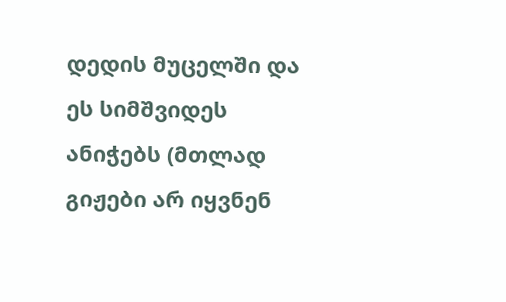დედის მუცელში და ეს სიმშვიდეს ანიჭებს (მთლად გიჟები არ იყვნენ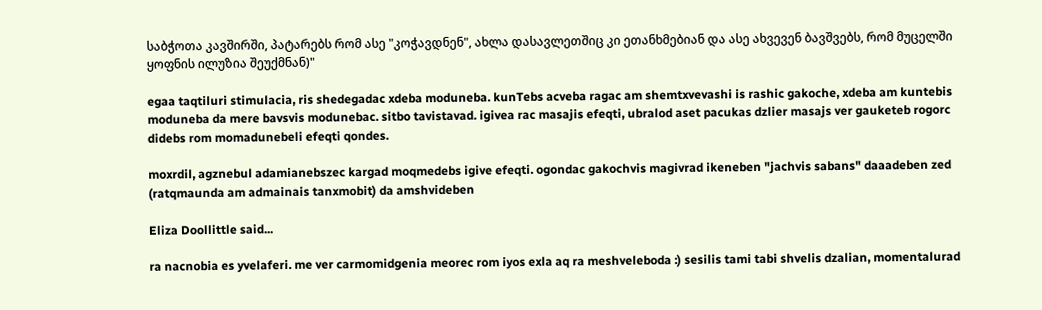საბჭოთა კავშირში, პატარებს რომ ასე "კოჭავდნენ", ახლა დასავლეთშიც კი ეთანხმებიან და ასე ახვევენ ბავშვებს, რომ მუცელში ყოფნის ილუზია შეუქმნან)"

egaa taqtiluri stimulacia, ris shedegadac xdeba moduneba. kunTebs acveba ragac am shemtxvevashi is rashic gakoche, xdeba am kuntebis moduneba da mere bavsvis modunebac. sitbo tavistavad. igivea rac masajis efeqti, ubralod aset pacukas dzlier masajs ver gauketeb rogorc didebs rom momadunebeli efeqti qondes.

moxrdil, agznebul adamianebszec kargad moqmedebs igive efeqti. ogondac gakochvis magivrad ikeneben "jachvis sabans" daaadeben zed (ratqmaunda am admainais tanxmobit) da amshvideben

Eliza Doollittle said...

ra nacnobia es yvelaferi. me ver carmomidgenia meorec rom iyos exla aq ra meshveleboda :) sesilis tami tabi shvelis dzalian, momentalurad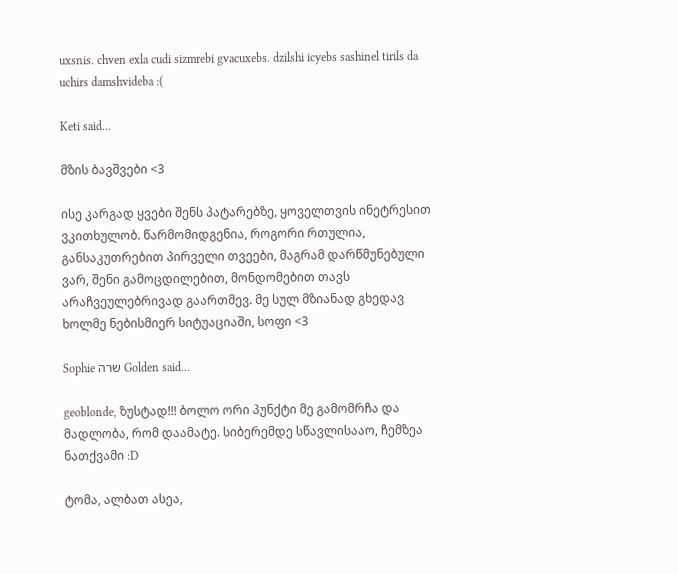uxsnis. chven exla cudi sizmrebi gvacuxebs. dzilshi icyebs sashinel tirils da uchirs damshvideba :(

Keti said...

მზის ბავშვები <3

ისე კარგად ყვები შენს პატარებზე, ყოველთვის ინეტრესით ვკითხულობ. წარმომიდგენია, როგორი რთულია, განსაკუთრებით პირველი თვეები, მაგრამ დარწმუნებული ვარ, შენი გამოცდილებით, მონდომებით თავს არაჩვეულებრივად გაართმევ. მე სულ მზიანად გხედავ ხოლმე ნებისმიერ სიტუაციაში, სოფი <3

Sophie שרה Golden said...

geoblonde, ზუსტად!!! ბოლო ორი პუნქტი მე გამომრჩა და მადლობა, რომ დაამატე. სიბერემდე სწავლისააო, ჩემზეა ნათქვამი :D

ტომა, ალბათ ასეა,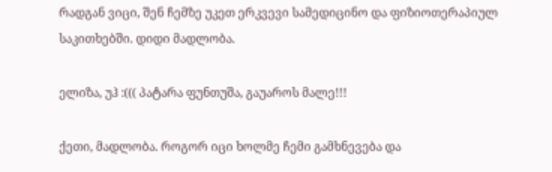რადგან ვიცი, შენ ჩემზე უკეთ ერკვევი სამედიცინო და ფიზიოთერაპიულ საკითხებში. დიდი მადლობა.

ელიზა, უჰ :((( პატარა ფუნთუშა, გაუაროს მალე!!!

ქეთი, მადლობა. როგორ იცი ხოლმე ჩემი გამხნევება და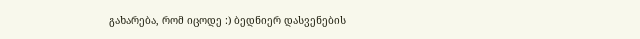გახარება, რომ იცოდე :) ბედნიერ დასვენების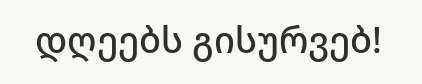დღეებს გისურვებ!